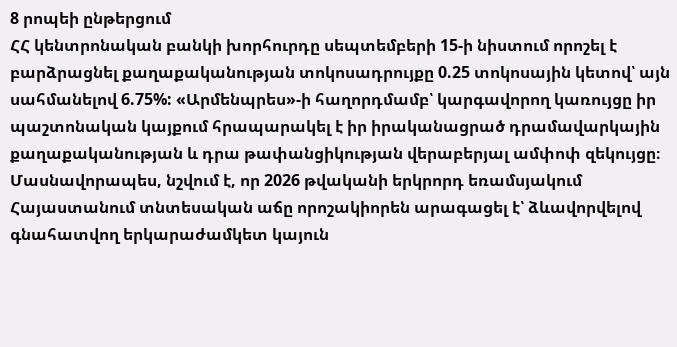8 րոպեի ընթերցում
ՀՀ կենտրոնական բանկի խորհուրդը սեպտեմբերի 15-ի նիստում որոշել է բարձրացնել քաղաքականության տոկոսադրույքը 0.25 տոկոսային կետով՝ այն սահմանելով 6.75%: «Արմենպրես»-ի հաղորդմամբ՝ կարգավորող կառույցը իր պաշտոնական կայքում հրապարակել է իր իրականացրած դրամավարկային քաղաքականության և դրա թափանցիկության վերաբերյալ ամփոփ զեկույցը։
Մասնավորապես, նշվում է, որ 2026 թվականի երկրորդ եռամսյակում Հայաստանում տնտեսական աճը որոշակիորեն արագացել է՝ ձևավորվելով գնահատվող երկարաժամկետ կայուն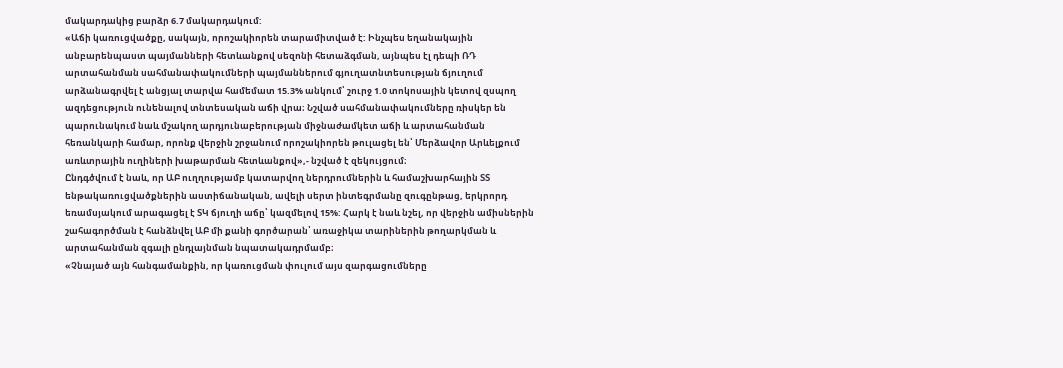մակարդակից բարձր 6.7 մակարդակում:
«Աճի կառուցվածքը, սակայն, որոշակիորեն տարամիտված է: Ինչպես եղանակային անբարենպաստ պայմանների հետևանքով սեզոնի հետաձգման, այնպես էլ դեպի ՌԴ արտահանման սահմանափակումների պայմաններում գյուղատնտեսության ճյուղում արձանագրվել է անցյալ տարվա համեմատ 15.3% անկում՝ շուրջ 1.0 տոկոսային կետով զսպող ազդեցություն ունենալով տնտեսական աճի վրա։ Նշված սահմանափակումները ռիսկեր են պարունակում նաև մշակող արդյունաբերության միջնաժամկետ աճի և արտահանման հեռանկարի համար, որոնք վերջին շրջանում որոշակիորեն թուլացել են՝ Մերձավոր Արևելքում առևտրային ուղիների խաթարման հետևանքով»,- նշված է զեկույցում։
Ընդգծվում է նաև, որ ԱԲ ուղղությամբ կատարվող ներդրումներին և համաշխարհային ՏՏ ենթակառուցվածքներին աստիճանական, ավելի սերտ ինտեգրմանը զուգընթաց, երկրորդ եռամսյակում արագացել է ՏԿ ճյուղի աճը՝ կազմելով 15%: Հարկ է նաև նշել, որ վերջին ամիսներին շահագործման է հանձնվել ԱԲ մի քանի գործարան՝ առաջիկա տարիներին թողարկման և արտահանման զգալի ընդլայնման նպատակադրմամբ։
«Չնայած այն հանգամանքին, որ կառուցման փուլում այս զարգացումները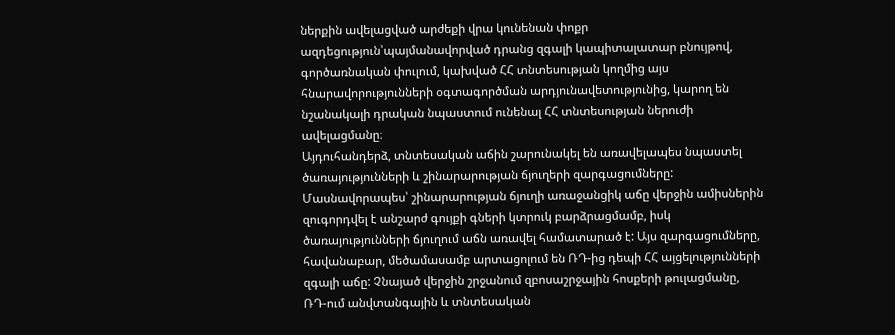ներքին ավելացված արժեքի վրա կունենան փոքր ազդեցություն՝պայմանավորված դրանց զգալի կապիտալատար բնույթով, գործառնական փուլում, կախված ՀՀ տնտեսության կողմից այս հնարավորությունների օգտագործման արդյունավետությունից, կարող են նշանակալի դրական նպաստում ունենալ ՀՀ տնտեսության ներուժի ավելացմանը։
Այդուհանդերձ, տնտեսական աճին շարունակել են առավելապես նպաստել ծառայությունների և շինարարության ճյուղերի զարգացումները: Մասնավորապես՝ շինարարության ճյուղի առաջանցիկ աճը վերջին ամիսներին զուգորդվել է անշարժ գույքի գների կտրուկ բարձրացմամբ, իսկ ծառայությունների ճյուղում աճն առավել համատարած է: Այս զարգացումները, հավանաբար, մեծամասամբ արտացոլում են ՌԴ-ից դեպի ՀՀ այցելությունների զգալի աճը: Չնայած վերջին շրջանում զբոսաշրջային հոսքերի թուլացմանը, ՌԴ-ում անվտանգային և տնտեսական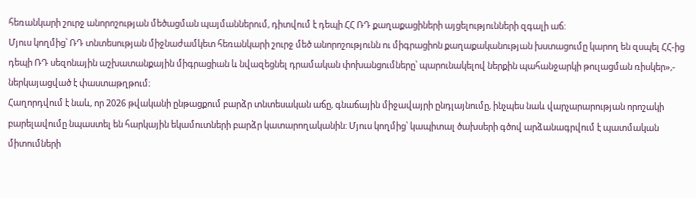հեռանկարի շուրջ անորոշության մեծացման պայմաններում, դիտվում է դեպի ՀՀ ՌԴ քաղաքացիների այցելությունների զգալի աճ:
Մյուս կողմից՝ ՌԴ տնտեսության միջնաժամկետ հեռանկարի շուրջ մեծ անորոշությունն ու միգրացիոն քաղաքականության խստացումը կարող են զսպել ՀՀ-ից դեպի ՌԴ սեզոնային աշխատանքային միգրացիան և նվազեցնել դրամական փոխանցումները՝ պարունակելով ներքին պահանջարկի թուլացման ռիսկեր»,- ներկայացված է փաստաթղթում։
Հաղորդվում է նաև, որ 2026 թվականի ընթացքում բարձր տնտեսական աճը, գնաճային միջավայրի ընդլայնումը, ինչպես նաև վարչարարության որոշակի բարելավումը նպաստել են հարկային եկամուտների բարձր կատարողականին: Մյուս կողմից՝ կապիտալ ծախսերի գծով արձանագրվում է պատմական միտումների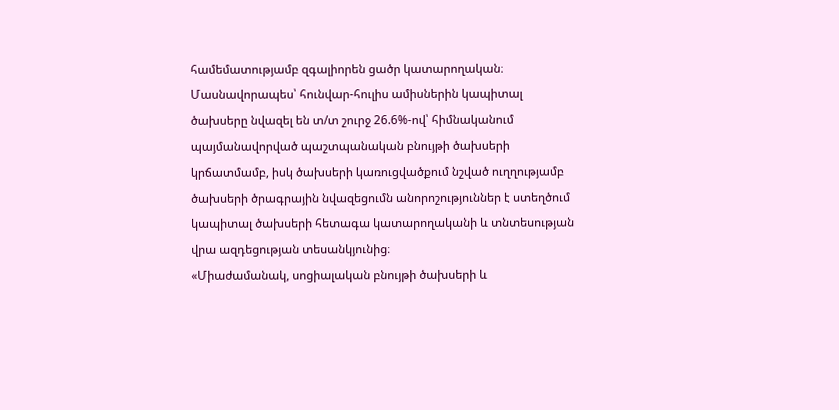համեմատությամբ զգալիորեն ցածր կատարողական։ Մասնավորապես՝ հունվար-հուլիս ամիսներին կապիտալ ծախսերը նվազել են տ/տ շուրջ 26.6%-ով՝ հիմնականում պայմանավորված պաշտպանական բնույթի ծախսերի կրճատմամբ, իսկ ծախսերի կառուցվածքում նշված ուղղությամբ ծախսերի ծրագրային նվազեցումն անորոշություններ է ստեղծում կապիտալ ծախսերի հետագա կատարողականի և տնտեսության վրա ազդեցության տեսանկյունից։
«Միաժամանակ, սոցիալական բնույթի ծախսերի և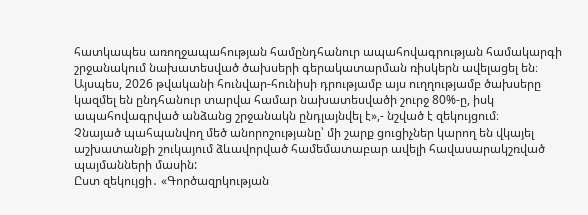հատկապես առողջապահության համընդհանուր ապահովագրության համակարգի շրջանակում նախատեսված ծախսերի գերակատարման ռիսկերն ավելացել են։ Այսպես, 2026 թվականի հունվար-հունիսի դրությամբ այս ուղղությամբ ծախսերը կազմել են ընդհանուր տարվա համար նախատեսվածի շուրջ 80%-ը, իսկ ապահովագրված անձանց շրջանակն ընդլայնվել է»,- նշված է զեկույցում։
Չնայած պահպանվող մեծ անորոշությանը՝ մի շարք ցուցիչներ կարող են վկայել աշխատանքի շուկայում ձևավորված համեմատաբար ավելի հավասարակշռված պայմանների մասին:
Ըստ զեկույցի․ «Գործազրկության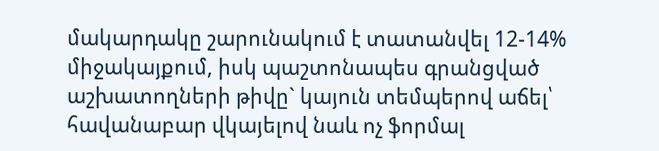մակարդակը շարունակում է տատանվել 12-14% միջակայքում, իսկ պաշտոնապես գրանցված աշխատողների թիվը` կայուն տեմպերով աճել՝ հավանաբար վկայելով նաև ոչ ֆորմալ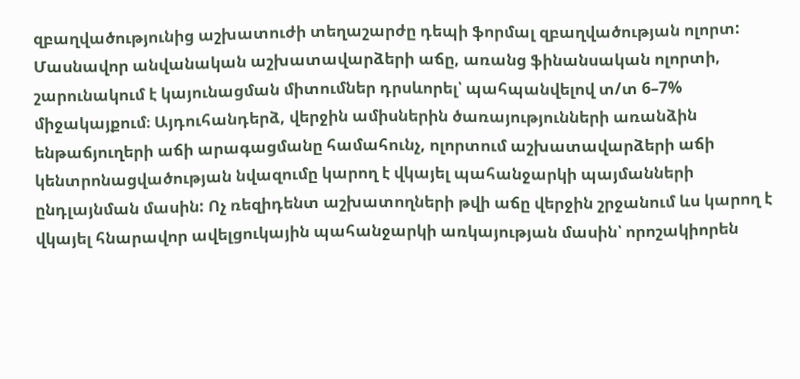զբաղվածությունից աշխատուժի տեղաշարժը դեպի ֆորմալ զբաղվածության ոլորտ:
Մասնավոր անվանական աշխատավարձերի աճը, առանց ֆինանսական ոլորտի, շարունակում է կայունացման միտումներ դրսևորել՝ պահպանվելով տ/տ 6–7% միջակայքում։ Այդուհանդերձ, վերջին ամիսներին ծառայությունների առանձին ենթաճյուղերի աճի արագացմանը համահունչ, ոլորտում աշխատավարձերի աճի կենտրոնացվածության նվազումը կարող է վկայել պահանջարկի պայմանների ընդլայնման մասին: Ոչ ռեզիդենտ աշխատողների թվի աճը վերջին շրջանում ևս կարող է վկայել հնարավոր ավելցուկային պահանջարկի առկայության մասին՝ որոշակիորեն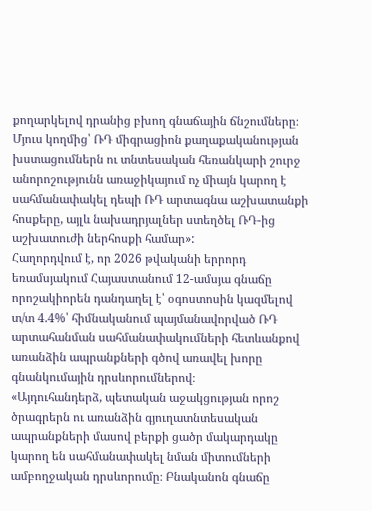քողարկելով դրանից բխող գնաճային ճնշումները։
Մյուս կողմից՝ ՌԴ միգրացիոն քաղաքականության խստացումներն ու տնտեսական հեռանկարի շուրջ անորոշությունն առաջիկայում ոչ միայն կարող է սահմանափակել դեպի ՌԴ արտագնա աշխատանքի հոսքերը, այլև նախադրյալներ ստեղծել ՌԴ-ից աշխատուժի ներհոսքի համար»:
Հաղորդվում է, որ 2026 թվականի երրորդ եռամսյակում Հայաստանում 12-ամսյա գնաճը որոշակիորեն դանդաղել է՝ օգոստոսին կազմելով տ/տ 4.4%՝ հիմնականում պայմանավորված ՌԴ արտահանման սահմանափակումների հետևանքով առանձին ապրանքների գծով առավել խորը գնանկումային դրսևորումներով։
«Այդուհանդերձ, պետական աջակցության որոշ ծրագրերն ու առանձին գյուղատնտեսական ապրանքների մասով բերքի ցածր մակարդակը կարող են սահմանափակել նման միտումների ամբողջական դրսևորումը։ Բնականոն գնաճը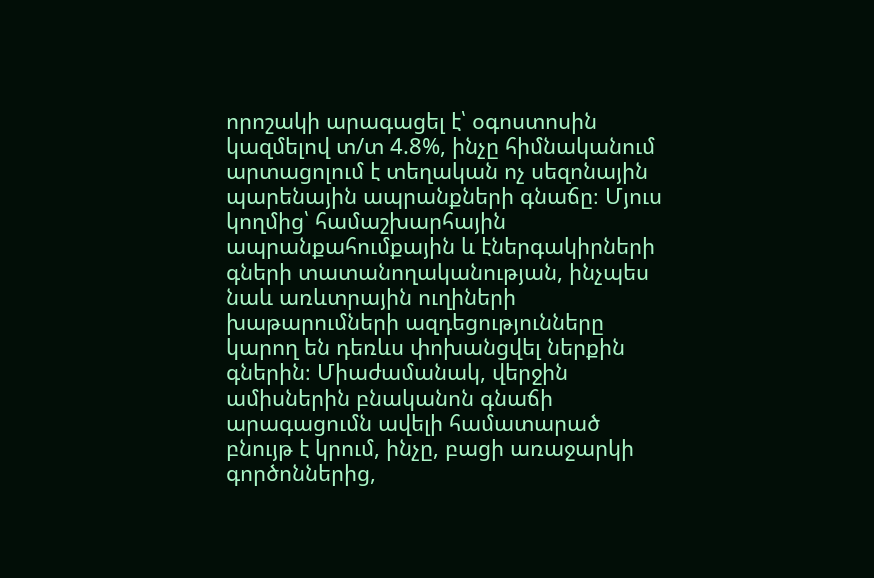որոշակի արագացել է՝ օգոստոսին կազմելով տ/տ 4.8%, ինչը հիմնականում արտացոլում է տեղական ոչ սեզոնային պարենային ապրանքների գնաճը։ Մյուս կողմից՝ համաշխարհային ապրանքահումքային և էներգակիրների գների տատանողականության, ինչպես նաև առևտրային ուղիների խաթարումների ազդեցությունները կարող են դեռևս փոխանցվել ներքին գներին։ Միաժամանակ, վերջին ամիսներին բնականոն գնաճի արագացումն ավելի համատարած բնույթ է կրում, ինչը, բացի առաջարկի գործոններից,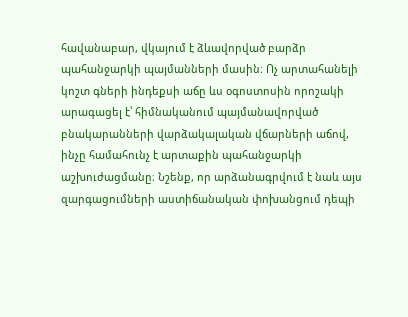հավանաբար, վկայում է ձևավորված բարձր պահանջարկի պայմանների մասին։ Ոչ արտահանելի կոշտ գների ինդեքսի աճը ևս օգոստոսին որոշակի արագացել է՝ հիմնականում պայմանավորված բնակարանների վարձակալական վճարների աճով, ինչը համահունչ է արտաքին պահանջարկի աշխուժացմանը։ Նշենք, որ արձանագրվում է նաև այս զարգացումների աստիճանական փոխանցում դեպի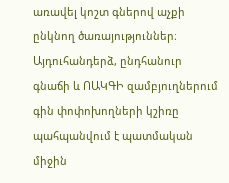առավել կոշտ գներով աչքի ընկնող ծառայություններ։ Այդուհանդերձ, ընդհանուր գնաճի և ՈԱԿԳԻ զամբյուղներում գին փոփոխողների կշիռը պահպանվում է պատմական միջին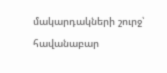մակարդակների շուրջ՝ հավանաբար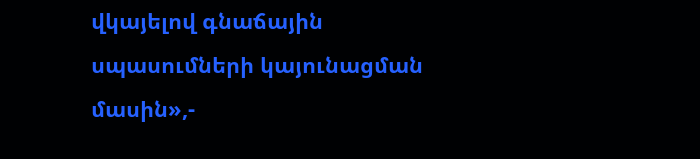վկայելով գնաճային սպասումների կայունացման մասին»,-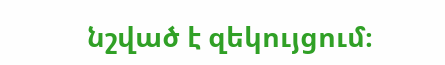նշված է զեկույցում։